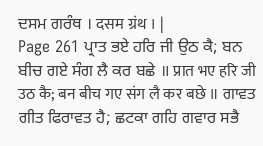ਦਸਮ ਗਰੰਥ । दसम ग्रंथ । |
Page 261 ਪ੍ਰਾਤ ਭਏ ਹਰਿ ਜੀ ਉਠ ਕੈ; ਬਨ ਬੀਚ ਗਏ ਸੰਗ ਲੈ ਕਰ ਬਛੇ ॥ प्रात भए हरि जी उठ कै; बन बीच गए संग लै कर बछे ॥ ਗਾਵਤ ਗੀਤ ਫਿਰਾਵਤ ਹੈ; ਛਟਕਾ ਗਹਿ ਗਵਾਰ ਸਭੈ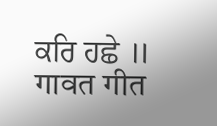ਕਰਿ ਹਛੇ ॥ गावत गीत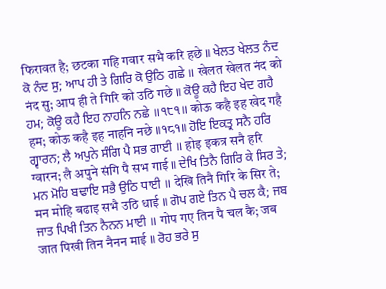फिरावत है; छटका गहि गवार सभै करि हछे ॥ ਖੇਲਤ ਖੇਲਤ ਨੰਦ ਕੋ ਨੰਦ ਸੁ; ਆਪ ਹੀ ਤੇ ਗਿਰਿ ਕੋ ਉਠਿ ਗਛੇ ॥ खेलत खेलत नंद को नंद सु; आप ही ते गिरि को उठि गछे ॥ ਕੋਊ ਕਹੈ ਇਹ ਖੇਦ ਗਹੈ ਹਮ; ਕੋਊ ਕਹੈ ਇਹ ਨਾਹਨਿ ਨਛੇ ॥੧੮੧॥ कोऊ कहै इह खेद गहै हम; कोऊ कहै इह नाहनि नछे ॥१८१॥ ਹੋਇ ਇਕਤ੍ਰ ਸਨੈ ਹਰਿ ਗ੍ਵਾਰਨ; ਲੈ ਅਪੁਨੇ ਸੰਗਿ ਪੈ ਸਭ ਗਾਈ ॥ होइ इकत्र सनै हरि ग्वारन; लै अपुने संगि पै सभ गाई ॥ ਦੇਖਿ ਤਿਨੈ ਗਿਰਿ ਕੇ ਸਿਰ ਤੇ; ਮਨ ਮੋਹਿ ਬਢਾਇ ਸਭੈ ਉਠਿ ਧਾਈ ॥ देखि तिनै गिरि के सिर ते; मन मोहि बढाइ सभै उठि धाई ॥ ਗੋਪ ਗਏ ਤਿਨ ਪੈ ਚਲ ਕੈ; ਜਬ ਜਾਤ ਪਿਖੀ ਤਿਨ ਨੈਨਨ ਮਾਈ ॥ गोप गए तिन पै चल कै; जब जात पिखी तिन नैनन माई ॥ ਰੋਹ ਭਰੇ ਸੁ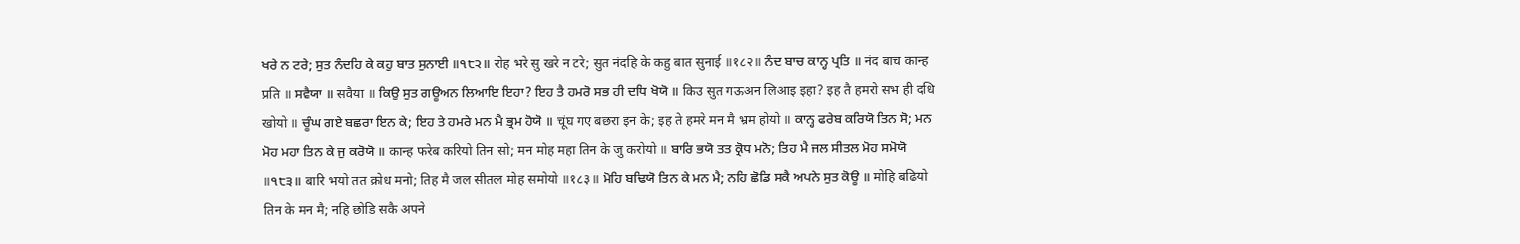ਖਰੇ ਨ ਟਰੇ; ਸੁਤ ਨੰਦਹਿ ਕੇ ਕਹੁ ਬਾਤ ਸੁਨਾਈ ॥੧੮੨॥ रोह भरे सु खरे न टरे; सुत नंदहि के कहु बात सुनाई ॥१८२॥ ਨੰਦ ਬਾਚ ਕਾਨ੍ਹ ਪ੍ਰਤਿ ॥ नंद बाच कान्ह प्रति ॥ ਸਵੈਯਾ ॥ सवैया ॥ ਕਿਉ ਸੁਤ ਗਊਅਨ ਲਿਆਇ ਇਹਾ? ਇਹ ਤੈ ਹਮਰੋ ਸਭ ਹੀ ਦਧਿ ਖੋਯੋ ॥ किउ सुत गऊअन लिआइ इहा? इह तै हमरो सभ ही दधि खोयो ॥ ਚੂੰਘ ਗਏ ਬਛਰਾ ਇਨ ਕੇ; ਇਹ ਤੇ ਹਮਰੇ ਮਨ ਮੈ ਭ੍ਰਮ ਹੋਯੋ ॥ चूंघ गए बछरा इन के; इह ते हमरे मन मै भ्रम होयो ॥ ਕਾਨ੍ਹ ਫਰੇਬ ਕਰਿਯੋ ਤਿਨ ਸੋ; ਮਨ ਮੋਹ ਮਹਾ ਤਿਨ ਕੇ ਜੁ ਕਰੋਯੋ ॥ कान्ह फरेब करियो तिन सो; मन मोह महा तिन के जु करोयो ॥ ਬਾਰਿ ਭਯੋ ਤਤ ਕ੍ਰੋਧ ਮਨੋ; ਤਿਹ ਮੈ ਜਲ ਸੀਤਲ ਮੋਹ ਸਮੋਯੋ ॥੧੮੩॥ बारि भयो तत क्रोध मनो; तिह मै जल सीतल मोह समोयो ॥१८३॥ ਮੋਹਿ ਬਢਿਯੋ ਤਿਨ ਕੇ ਮਨ ਮੈ; ਨਹਿ ਛੋਡਿ ਸਕੈ ਅਪਨੇ ਸੁਤ ਕੋਊ ॥ मोहि बढियो तिन के मन मै; नहि छोडि सकै अपने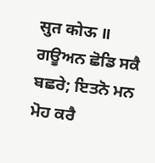सुत कोऊ ॥ ਗਊਅਨ ਛੋਡਿ ਸਕੈ ਬਛਰੇ; ਇਤਨੋ ਮਨ ਮੋਹ ਕਰੈ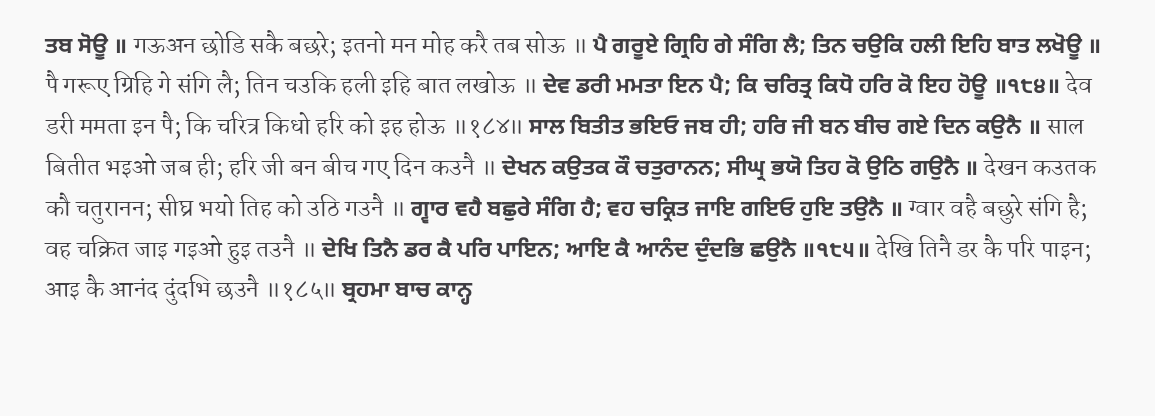ਤਬ ਸੋਊ ॥ गऊअन छोडि सकै बछरे; इतनो मन मोह करै तब सोऊ ॥ ਪੈ ਗਰੂਏ ਗ੍ਰਿਹਿ ਗੇ ਸੰਗਿ ਲੈ; ਤਿਨ ਚਉਕਿ ਹਲੀ ਇਹਿ ਬਾਤ ਲਖੋਊ ॥ पै गरूए ग्रिहि गे संगि लै; तिन चउकि हली इहि बात लखोऊ ॥ ਦੇਵ ਡਰੀ ਮਮਤਾ ਇਨ ਪੈ; ਕਿ ਚਰਿਤ੍ਰ ਕਿਧੋ ਹਰਿ ਕੋ ਇਹ ਹੋਊ ॥੧੮੪॥ देव डरी ममता इन पै; कि चरित्र किधो हरि को इह होऊ ॥१८४॥ ਸਾਲ ਬਿਤੀਤ ਭਇਓ ਜਬ ਹੀ; ਹਰਿ ਜੀ ਬਨ ਬੀਚ ਗਏ ਦਿਨ ਕਉਨੈ ॥ साल बितीत भइओ जब ही; हरि जी बन बीच गए दिन कउनै ॥ ਦੇਖਨ ਕਉਤਕ ਕੌ ਚਤੁਰਾਨਨ; ਸੀਘ੍ਰ ਭਯੋ ਤਿਹ ਕੋ ਉਠਿ ਗਉਨੈ ॥ देखन कउतक कौ चतुरानन; सीघ्र भयो तिह को उठि गउनै ॥ ਗ੍ਵਾਰ ਵਹੈ ਬਛੁਰੇ ਸੰਗਿ ਹੈ; ਵਹ ਚਕ੍ਰਿਤ ਜਾਇ ਗਇਓ ਹੁਇ ਤਉਨੈ ॥ ग्वार वहै बछुरे संगि है; वह चक्रित जाइ गइओ हुइ तउनै ॥ ਦੇਖਿ ਤਿਨੈ ਡਰ ਕੈ ਪਰਿ ਪਾਇਨ; ਆਇ ਕੈ ਆਨੰਦ ਦੁੰਦਭਿ ਛਉਨੈ ॥੧੮੫॥ देखि तिनै डर कै परि पाइन; आइ कै आनंद दुंदभि छउनै ॥१८५॥ ਬ੍ਰਹਮਾ ਬਾਚ ਕਾਨ੍ਹ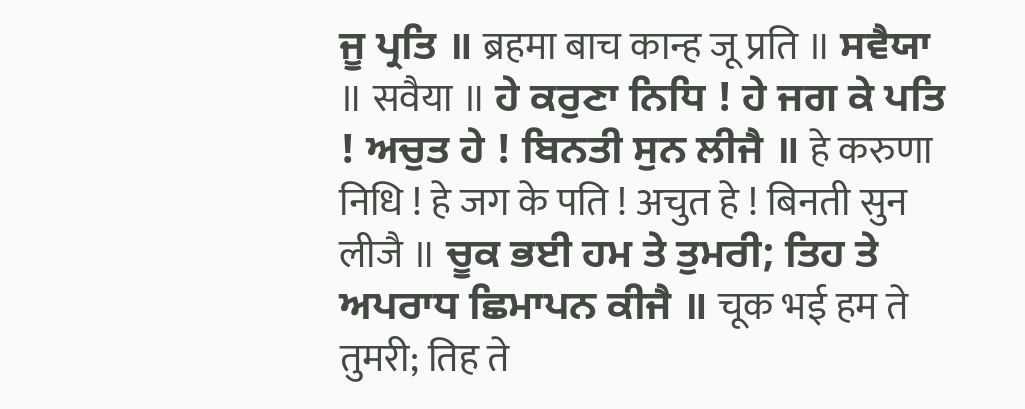ਜੂ ਪ੍ਰਤਿ ॥ ब्रहमा बाच कान्ह जू प्रति ॥ ਸਵੈਯਾ ॥ सवैया ॥ ਹੇ ਕਰੁਣਾ ਨਿਧਿ ! ਹੇ ਜਗ ਕੇ ਪਤਿ ! ਅਚੁਤ ਹੇ ! ਬਿਨਤੀ ਸੁਨ ਲੀਜੈ ॥ हे करुणा निधि ! हे जग के पति ! अचुत हे ! बिनती सुन लीजै ॥ ਚੂਕ ਭਈ ਹਮ ਤੇ ਤੁਮਰੀ; ਤਿਹ ਤੇ ਅਪਰਾਧ ਛਿਮਾਪਨ ਕੀਜੈ ॥ चूक भई हम ते तुमरी; तिह ते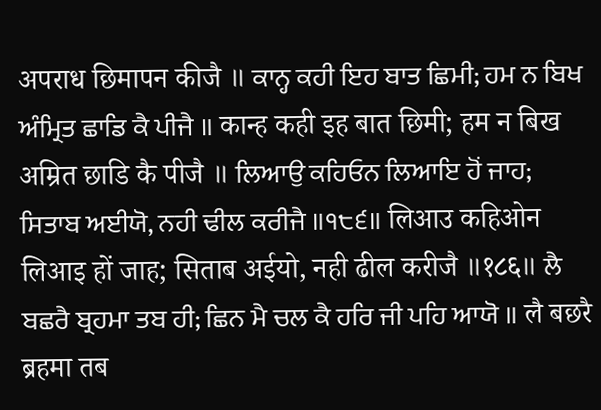अपराध छिमापन कीजै ॥ ਕਾਨ੍ਹ ਕਹੀ ਇਹ ਬਾਤ ਛਿਮੀ; ਹਮ ਨ ਬਿਖ ਅੰਮ੍ਰਿਤ ਛਾਡਿ ਕੈ ਪੀਜੈ ॥ कान्ह कही इह बात छिमी; हम न बिख अम्रित छाडि कै पीजै ॥ ਲਿਆਉ ਕਹਿਓਨ ਲਿਆਇ ਹੋਂ ਜਾਹ; ਸਿਤਾਬ ਅਈਯੋ, ਨਹੀ ਢੀਲ ਕਰੀਜੈ ॥੧੮੬॥ लिआउ कहिओन लिआइ हों जाह; सिताब अईयो, नही ढील करीजै ॥१८६॥ ਲੈ ਬਛਰੈ ਬ੍ਰਹਮਾ ਤਬ ਹੀ; ਛਿਨ ਮੈ ਚਲ ਕੈ ਹਰਿ ਜੀ ਪਹਿ ਆਯੋ ॥ लै बछरै ब्रहमा तब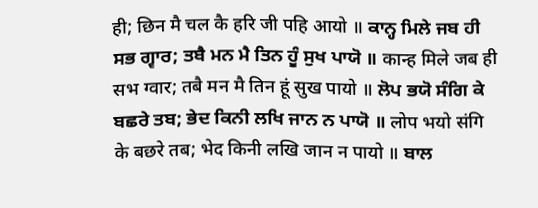ही; छिन मै चल कै हरि जी पहि आयो ॥ ਕਾਨ੍ਹ ਮਿਲੇ ਜਬ ਹੀ ਸਭ ਗ੍ਵਾਰ; ਤਬੈ ਮਨ ਮੈ ਤਿਨ ਹੂੰ ਸੁਖ ਪਾਯੋ ॥ कान्ह मिले जब ही सभ ग्वार; तबै मन मै तिन हूं सुख पायो ॥ ਲੋਪ ਭਯੋ ਸੰਗਿ ਕੇ ਬਛਰੇ ਤਬ; ਭੇਦ ਕਿਨੀ ਲਖਿ ਜਾਨ ਨ ਪਾਯੋ ॥ लोप भयो संगि के बछरे तब; भेद किनी लखि जान न पायो ॥ ਬਾਲ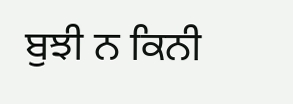ਬੁਝੀ ਨ ਕਿਨੀ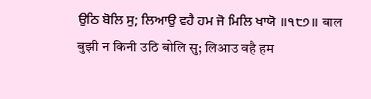ਉਠਿ ਬੋਲਿ ਸੁ; ਲਿਆਉ ਵਹੈ ਹਮ ਜੋ ਮਿਲਿ ਖਾਯੋ ॥੧੮੭॥ बाल बुझी न किनी उठि बोलि सु; लिआउ वहै हम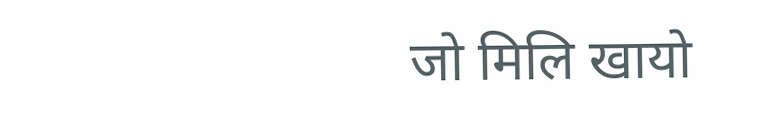जो मिलि खायो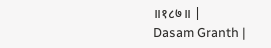॥१८७॥ |
Dasam Granth |